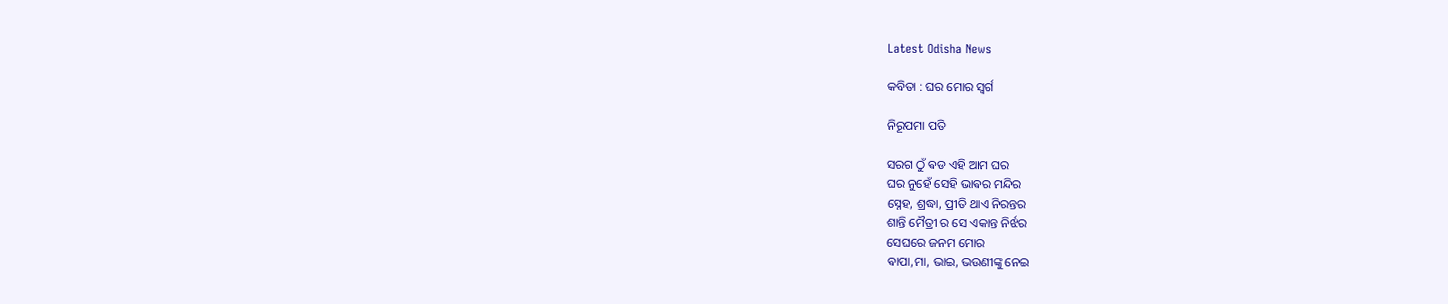Latest Odisha News

କବିତା : ଘର ମୋର ସ୍ୱର୍ଗ

ନିରୂପମା ପତି

ସରଗ ଠୁଁ ଵଡ ଏହି ଆମ ଘର
ଘର ନୁହେଁ ସେହି ଭାଵର ମନ୍ଦିର
ସ୍ନେହ, ଶ୍ରଦ୍ଧା, ପ୍ରୀତି ଥାଏ ନିରନ୍ତର
ଶାନ୍ତି ମୈତ୍ରୀ ର ସେ ଏକାନ୍ତ ନିର୍ଝର
ସେଘରେ ଜନମ ମୋର
ଵାପା,ମା, ଭାଇ, ଭଉଣୀଙ୍କୁ ନେଇ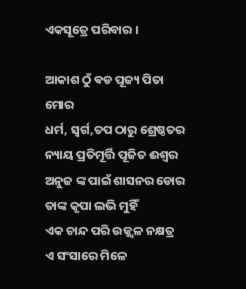ଏକସୂତ୍ରେ ପରିବାର ।

ଆକାଶ ଠୁଁ ଵଡ ପୂଜ୍ୟ ପିତା ମୋର
ଧର୍ମ, ସ୍ବର୍ଗ,ତପ ଠାରୁ ଶ୍ରେଷ୍ଠତର
ନ୍ୟାୟ ପ୍ରତିମୂର୍ତ୍ତି ପୂଜିତ ଈଶ୍ୱର
ଅନୁଜ ଙ୍କ ପାଇଁ ଶାସନର ଡୋର
ତାଙ୍କ କୃପା ଲଭି ମୁହିଁ
ଏକ ଚାନ୍ଦ ପରି ଉଜ୍ଜ୍ବଳ ନକ୍ଷତ୍ର
ଏ ସଂସାରେ ମିଳେ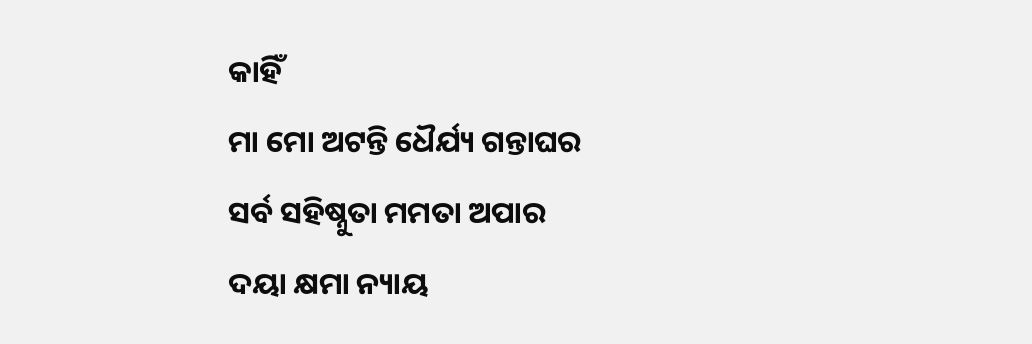କାହିଁ
ମା ମୋ ଅଟନ୍ତି ଧୈର୍ଯ୍ୟ ଗନ୍ତାଘର
ସର୍ବ ସହିଷ୍ନୁତା ମମତା ଅପାର
ଦୟା କ୍ଷମା ନ୍ୟାୟ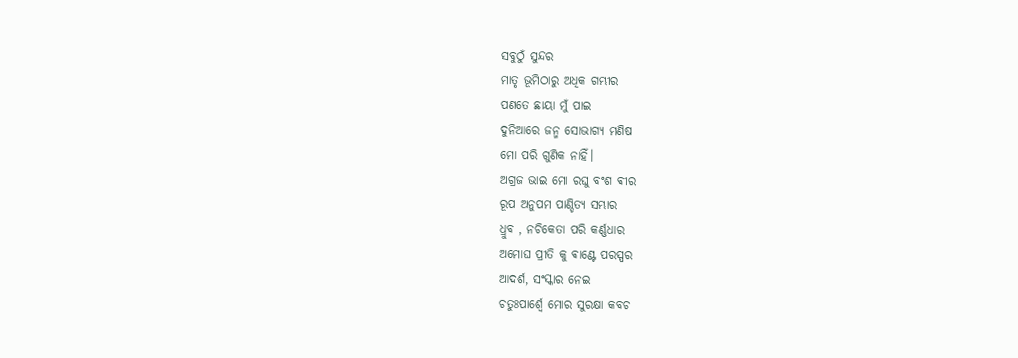ସବୁଠୁଁ ସୁନ୍ଦର
ମାତୃ ଭୂମିଠାରୁ ଅଧିକ ଗମ୍ଭୀର
ପଣତେ ଛାୟା ମୁଁ ପାଇ
ଦୁନିଆରେ ଜନ୍ମ ସୋଭାଗ୍ୟ ମଣିଷ
ମୋ ପରି ଗୁଣିକ ନାହିଁ।
ଅଗ୍ରଜ ଭାଇ ମୋ ରଘୁ ବଂଶ ଵୀର
ରୂପ ଅନୁପମ ପାଣ୍ଡିତ୍ୟ ସମ୍ଭାର
ଧ୍ରୁବ , ନଚିକେତା ପରି କର୍ଣ୍ଣଧାର
ଅମୋଘ ପ୍ରୀତି କୁ ଵାଣ୍ଟେ ପରସ୍ପର
ଆଦର୍ଶ, ସଂସ୍କାର ନେଇ
ଚତୁଃପାର୍ଶ୍ଵେ ମୋର ସୁରକ୍ଷା କବଚ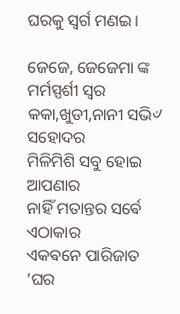ଘରକୁ ସ୍ବର୍ଗ ମଣଇ।

ଜେଜେ, ଜେଜେମା ଙ୍କ ମର୍ମସ୍ପର୍ଶୀ ସ୍ଵର
କକା,ଖୁଡୀ,ନାନୀ ସଭି୰ ସହୋଦର
ମିଳିମିଶି ସବୁ ହୋଇ ଆପଣାର
ନାହିଁ ମତାନ୍ତର ସର୍ଵେ ଏଠାକାର
ଏକଵନେ ପାରିଜାତ
‘ଘର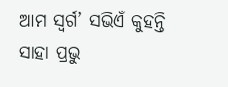ଆମ ସ୍ବର୍ଗ’ ସଭିଏଁ କୁହନ୍ତି
ସାହା ପ୍ରଭୁ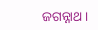ଜଗନ୍ନାଥ।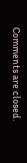Comments are closed.